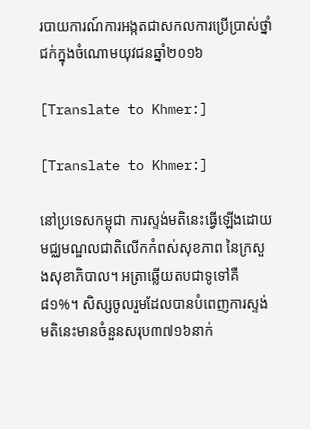របាយការណ៍ការអង្កតជាសកលការប្រើប្រាស់ថ្នាំជក់ក្នុងចំណោមយុវជនឆ្នាំ២០១៦

[Translate to Khmer:]

[Translate to Khmer:]

នៅប្រទេសកម្ពុជា ការស្ទង់មតិនេះធ្វើឡើងដោយមជ្ឈមណ្ឌលជាតិលើកកំពស់សុខភាព នៃក្រសួងសុខាភិបាល។ អត្រាឆ្លើយតបជាទូទៅគឺ៨១%។ សិស្សចូលរួមដែលបានបំពេញការស្ទង់មតិនេះមានចំនួនសរុប៣៧១៦នាក់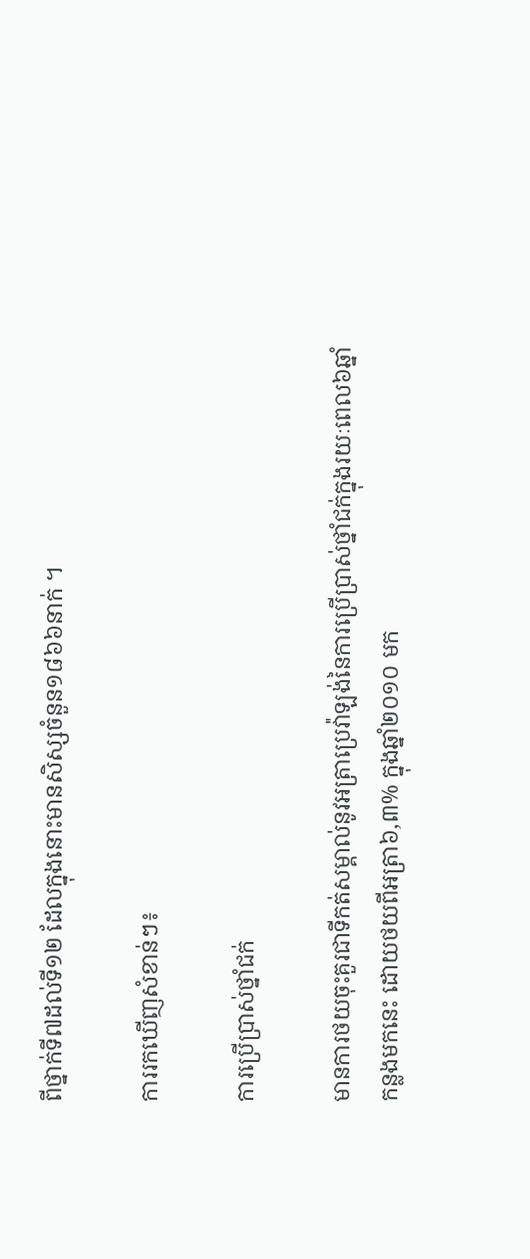ពីថ្នាក់ទី៧ដល់ទី១២ ដែលក្នុងនោះមានសិស្សចំនួន១៨៦៦នាក់ ។

ការរកឃើញសំខាន់ៗ៖

ការប្រើប្រាស់ថ្នាំជក់

មានការថយចុះគួរជាទីកត់សម្គាល់នូវអត្រាប្រេវ៉ាឡង់នៃការប្រើប្រាស់ថ្នាំជក់ក្នុងរយៈពេល៦ឆ្នាំ កន្លងមកនេះ ដោយថយពីអត្រា៦,៣% ក្នុងឆ្នាំ២០១០ មក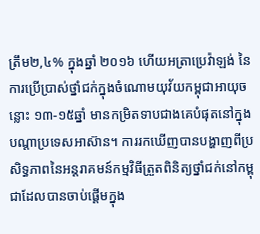ត្រឹម២,៤% ក្នុងឆ្នាំ ២០១៦ ហើយអត្រាប្រេវ៉ាឡង់ នៃការប្រើប្រាស់ថ្នាំជក់ក្នុងចំណោមយុវ័យកម្ពុជាអាយុចន្លោះ ១៣-១៥ឆ្នាំ មានកម្រិតទាបជាងគេបំផុតនៅក្នុងបណ្តាប្រទេសអាស៊ាន។ ការរកឃើញបានបង្ហាញពីប្រសិទ្ធភាពនៃអន្តរាគមន៍កម្មវិធីត្រួតពិនិត្យថ្នាំជក់នៅកម្ពុជាដែលបានចាប់ផ្តើមក្នុង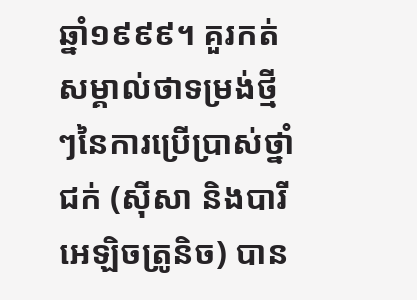ឆ្នាំ១៩៩៩។ គួរកត់សម្គាល់ថាទម្រង់ថ្មីៗនៃការប្រើប្រាស់ថ្នាំជក់ (ស៊ីសា និងបារីអេឡិចត្រូនិច) បាន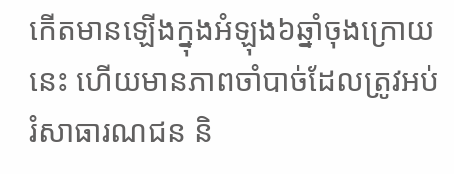កើតមានឡើងក្នុងអំឡុង៦ឆ្នាំចុងក្រោយនេះ ហើយមានភាពចាំបាច់ដែលត្រូវអប់រំសាធារណជន និ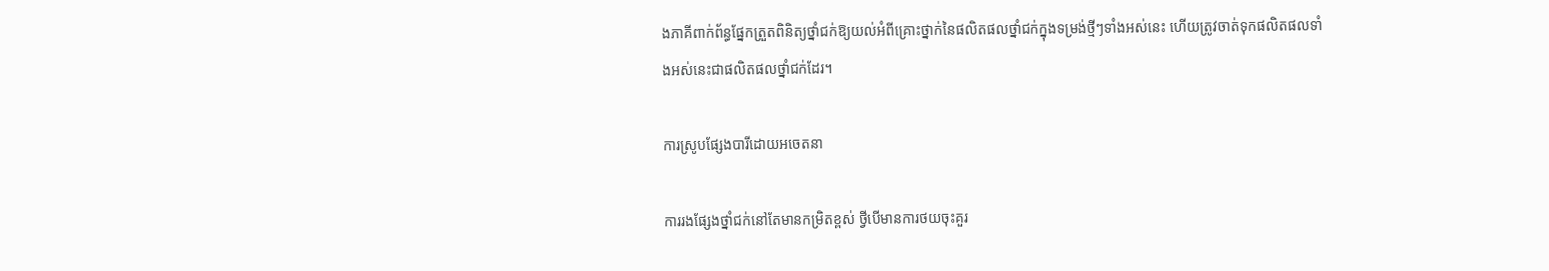ងភាគីពាក់ព័ន្ធផ្នែកត្រួតពិនិត្យថ្នាំជក់ឱ្យយល់អំពីគ្រោះថ្នាក់នៃផលិតផលថ្នាំជក់ក្នុងទម្រង់ថ្មីៗទាំងអស់នេះ ហើយត្រូវចាត់ទុកផលិតផលទាំងអស់នេះជាផលិតផលថ្នាំជក់ដែរ។

ការស្រូបផ្សែងបារីដោយអចេតនា

ការរងផ្សែងថ្នាំជក់នៅតែមានកម្រិតខ្ពស់ ថ្វីបើមានការថយចុះគួរ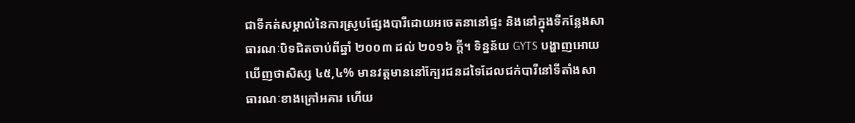ជាទីកត់សម្គាល់នៃការស្រូបផ្សែងបារីដោយអចេតនានៅផ្ទះ និងនៅក្នុងទីកន្លែងសាធារណៈបិទជិតចាប់ពីឆ្នាំ ២០០៣ ដល់ ២០១៦ ក្តី។ ទិន្នន័យ GYTS បង្ហាញអោយឃើញថាសិស្ស ៤៥,៤% មានវត្តមាននៅក្បែរជនដទៃដែលជក់បារីនៅទីតាំងសាធារណៈខាងក្រៅអគារ ហើយ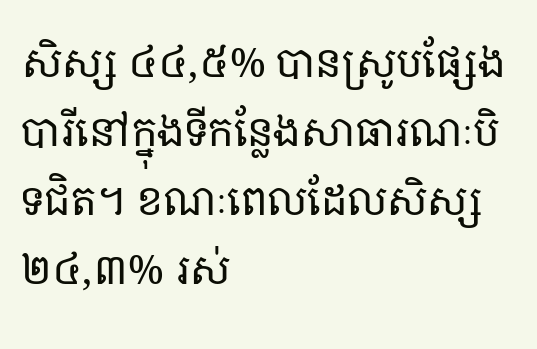សិស្ស ៤៤,៥% បានស្រូបផ្សែងបារីនៅក្នុងទីកន្លែងសាធារណៈបិទជិត។ ខណៈពេលដែលសិស្ស ២៤,៣% រស់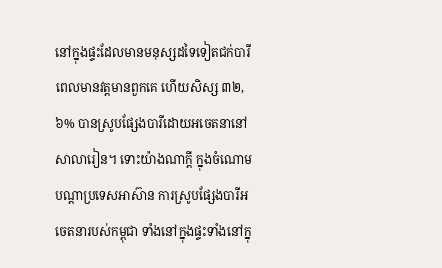នៅក្នុងផ្ទះដែលមានមនុស្សដទៃទៀតជក់បារីពេលមានវត្តមានពួកគេ ហើយសិស្ស ៣២,៦% បានស្រូបផ្សែងបារីដោយអចេតនានៅសាលារៀន។ ទោះយ៉ាងណាក្តី ក្នុងចំណោមបណ្តាប្រទេសអាស៊ាន ការស្រូបផ្សែងបារីអចេតនារបស់កម្ពុជា ទាំងនៅក្នុងផ្ទះទាំងនៅក្នុ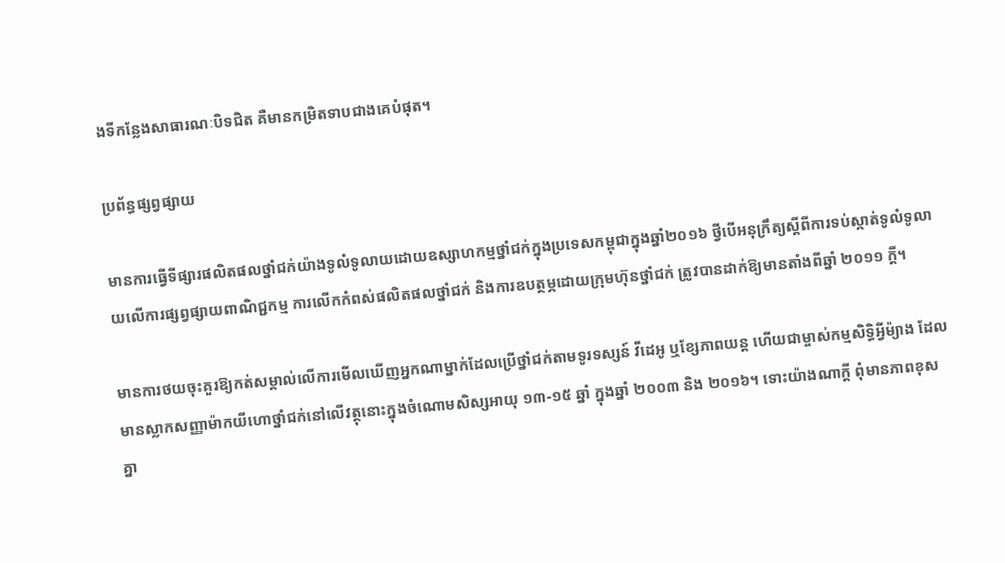ងទីកន្លែងសាធារណៈបិទជិត គឺមានកម្រិតទាបជាងគេបំផុត។

ប្រព័ន្ធផ្សព្វផ្សាយ

មានការធ្វើទីផ្សារផលិតផលថ្នាំជក់យ៉ាងទូលំទូលាយដោយឧស្សាហកម្មថ្នាំជក់ក្នុងប្រទេសកម្ពុជាក្នុងឆ្នាំ២០១៦ ថ្វីបើអនុក្រឹត្យស្តីពីការទប់ស្កាត់ទូលំទូលាយលើការផ្សព្វផ្សាយពាណិជ្ជកម្ម ការលើកកំពស់ផលិតផលថ្នាំជក់ និងការឧបត្ថម្ភដោយក្រុមហ៊ុនថ្នាំជក់ ត្រូវបានដាក់ឱ្យមានតាំងពីឆ្នាំ ២០១១ ក្តី។

មានការថយចុះគួរឱ្យកត់សម្គាល់លើការមើលឃើញអ្នកណាម្នាក់ដែលប្រើថ្នាំជក់តាមទូរទស្សន៍ វីដេអូ ឬខ្សែភាពយន្ត ហើយជាម្ចាស់កម្មសិទ្ធិអ្វីម៉្យាង ដែលមានស្លាកសញ្ញាម៉ាកយីហោថ្នាំជក់នៅលើវត្ថុនោះក្នុងចំណោមសិស្សអាយុ ១៣-១៥ ឆ្នាំ ក្នុងឆ្នាំ ២០០៣ និង ២០១៦។ ទោះយ៉ាងណាក្តី ពុំមានភាពខុសគ្នា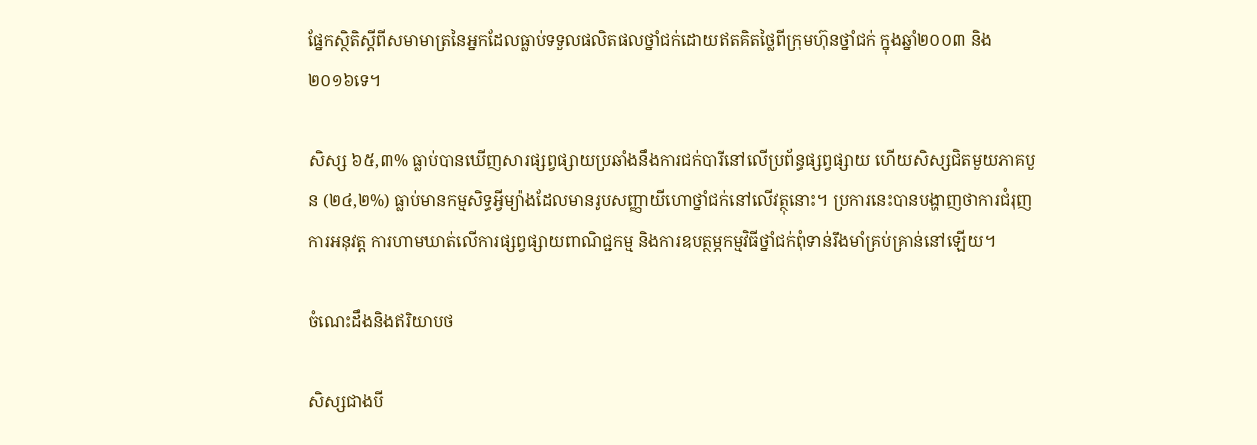ផ្នែកស្ថិតិស្តីពីសមាមាត្រនៃអ្នកដែលធ្លាប់ទទួលផលិតផលថ្នាំជក់ដោយឥតគិតថ្លៃពីក្រុមហ៊ុនថ្នាំជក់ ក្នុងឆ្នាំ២០០៣ និង ២០១៦ទេ។

សិស្ស ៦៥,៣% ធ្លាប់បានឃើញសារផ្សព្វផ្សាយប្រឆាំងនឹងការជក់បារីនៅលើប្រព័ន្ធផ្សព្វផ្សាយ ហើយសិស្សជិតមួយភាគបួន (២៤,២%) ធ្លាប់មានកម្មសិទ្ធអ្វីម្យ៉ាងដែលមានរូបសញ្ញាយីហោថ្នាំជក់នៅលើវត្ថុនោះ។ ប្រការនេះបានបង្ហាញថាការជំរុញការអនុវត្ត ការហាមឃាត់លើការផ្សព្វផ្សាយពាណិជ្ជកម្ម និងការឧបត្ថម្ភកម្មវិធីថ្នាំជក់ពុំទាន់រឹងមាំគ្រប់គ្រាន់នៅឡើយ។

ចំណេះដឹងនិងឥរិយាបថ

សិស្សជាងបី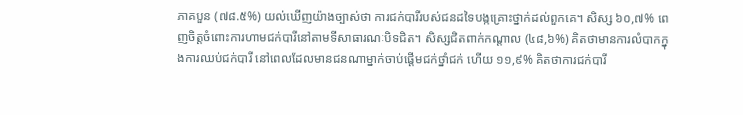ភាគបួន (៧៨.៥%) យល់ឃើញយ៉ាងច្បាស់ថា ការជក់បារីរបស់ជនដទៃបង្កគ្រោះថ្នាក់ដល់ពួកគេ។ សិស្ស ៦០,៧% ពេញចិត្តចំពោះការហាមជក់បារីនៅតាមទីសាធារណៈបិទជិត។ សិស្សជិតពាក់កណ្តាល (៤៨,៦%) គិតថាមានការលំបាកក្នុងការឈប់ជក់បារី នៅពេលដែលមានជនណាម្នាក់ចាប់ផ្តើមជក់ថ្នាំជក់ ហើយ ១១,៩% គិតថាការជក់បារី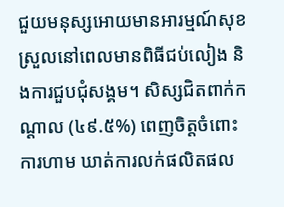ជួយមនុស្សអោយមានអារម្មណ៍សុខស្រួលនៅពេលមានពិធីជប់លៀង និងការជួបជុំសង្គម។ សិស្សជិតពាក់កណ្តាល (៤៩.៥%) ពេញចិត្តចំពោះការហាម ឃាត់ការលក់ផលិតផល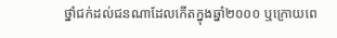ថ្នាំជក់ដល់ជនណាដែលកើតក្នុងឆ្នាំ២០០០ ឬក្រោយពេ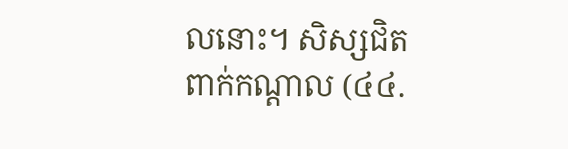លនោះ។ សិស្សជិតពាក់កណ្តាល (៤៤.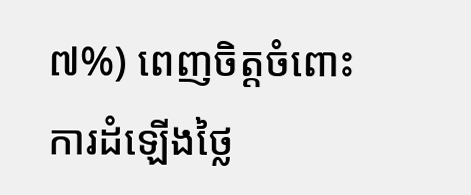៧%) ពេញចិត្តចំពោះ ការដំឡើងថ្លៃ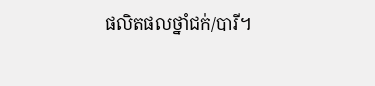ផលិតផលថ្នាំជក់/បារី។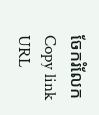ចែករំលែក
Copy link URL